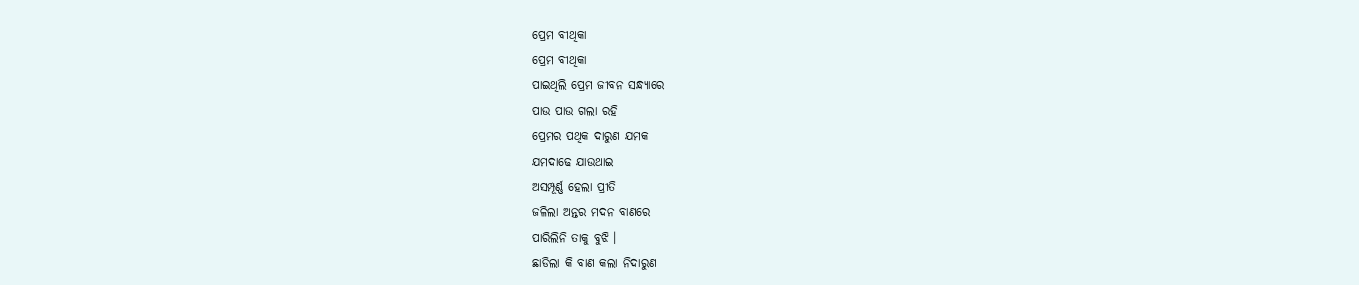ପ୍ରେମ ବୀଥିକା
ପ୍ରେମ ବୀଥିକା
ପାଇଥିଲି ପ୍ରେମ ଜୀବନ ସନ୍ଧ୍ୟାରେ
ପାଉ ପାଉ ଗଲା ରହି
ପ୍ରେମର ପଥିକ ଦାରୁଣ ଯମକ
ଯମଦାଢେ ଯାଉଥାଇ
ଅସମ୍ପୂର୍ଣ୍ଣ ହେଲା ପ୍ରୀତି
ଜଳିଲା ଅନ୍ତର ମଦନ ବାଣରେ
ପାରିଲିନି ତାକୁ ବୁଝି ।
ଛାଡିଲା କି ବାଣ କଲା ନିଦାରୁଣ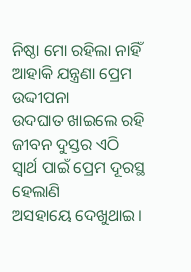ନିଷ୍ଠା ମୋ ରହିଲା ନାହିଁ
ଆହାକି ଯନ୍ତ୍ରଣା ପ୍ରେମ ଉଦ୍ଦୀପନା
ଉଦଘାତ ଖାଇଲେ ରହି
ଜୀବନ ଦୁସ୍ତର ଏଠି
ସ୍ୱାର୍ଥ ପାଇଁ ପ୍ରେମ ଦୂରସ୍ଥ ହେଲାଣି
ଅସହାୟେ ଦେଖୁଥାଇ।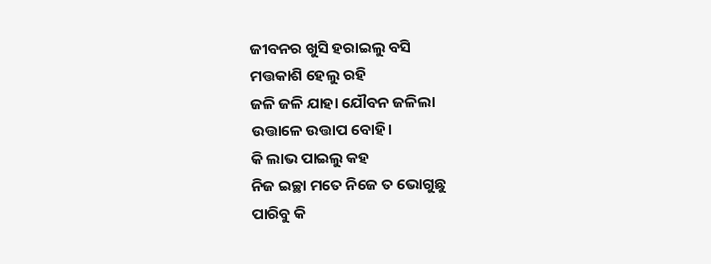ଜୀବନର ଖୁସି ହରାଇଲୁ ବସି
ମତ୍ତକାଶି ହେଲୁ ରହି
ଜଳି ଜଳି ଯାହା ଯୌବନ ଜଳିଲା
ଉତ୍ତାଳେ ଉତ୍ତାପ ବୋହି।
କି ଲାଭ ପାଇଲୁ କହ
ନିଜ ଇଚ୍ଛା ମତେ ନିଜେ ତ ଭୋଗୁଛୁ
ପାରିବୁ କି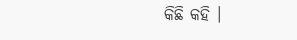କିଛି କହି ।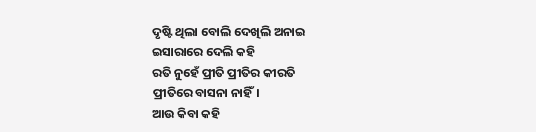ଦୃଷ୍ଟି ଥିଲା ବୋଲି ଦେଖିଲି ଅନାଇ
ଇସାରାରେ ଦେଲି କହି
ରତି ନୁହେଁ ପ୍ରୀତି ପ୍ରୀତିର କୀରତି
ପ୍ରୀତିରେ ବାସନା ନାହିଁ।
ଆଉ କିବା କହି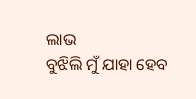ଲାଭ
ବୁଝିଲି ମୁଁ ଯାହା ହେବ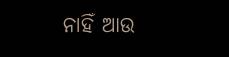ନାହିଁ ଆଉ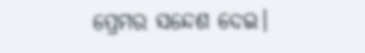ପ୍ରେମର ସନ୍ଦେଶ ଦେଇ।